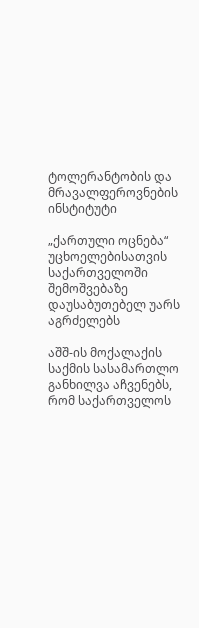ტოლერანტობის და მრავალფეროვნების ინსტიტუტი

„ქართული ოცნება“ უცხოელებისათვის საქართველოში შემოშვებაზე დაუსაბუთებელ უარს აგრძელებს

აშშ-ის მოქალაქის საქმის სასამართლო განხილვა აჩვენებს, რომ საქართველოს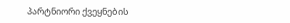პარტნიორი ქვეყნების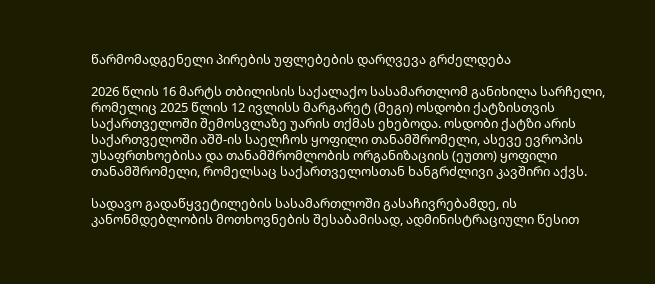წარმომადგენელი პირების უფლებების დარღვევა გრძელდება

2026 წლის 16 მარტს თბილისის საქალაქო სასამართლომ განიხილა სარჩელი, რომელიც 2025 წლის 12 ივლისს მარგარეტ (მეგი) ოსდობი ქატზისთვის საქართველოში შემოსვლაზე უარის თქმას ეხებოდა. ოსდობი ქატზი არის საქართველოში აშშ-ის საელჩოს ყოფილი თანამშრომელი, ასევე ევროპის უსაფრთხოებისა და თანამშრომლობის ორგანიზაციის (ეუთო) ყოფილი თანამშრომელი, რომელსაც საქართველოსთან ხანგრძლივი კავშირი აქვს.

სადავო გადაწყვეტილების სასამართლოში გასაჩივრებამდე, ის კანონმდებლობის მოთხოვნების შესაბამისად, ადმინისტრაციული წესით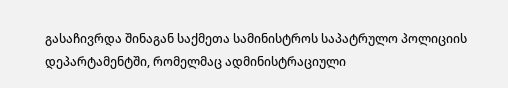გასაჩივრდა შინაგან საქმეთა სამინისტროს საპატრულო პოლიციის დეპარტამენტში, რომელმაც ადმინისტრაციული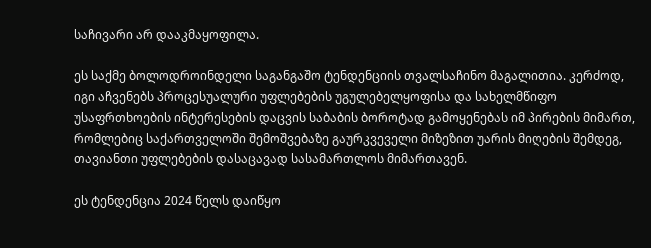საჩივარი არ დააკმაყოფილა.

ეს საქმე ბოლოდროინდელი საგანგაშო ტენდენციის თვალსაჩინო მაგალითია. კერძოდ, იგი აჩვენებს პროცესუალური უფლებების უგულებელყოფისა და სახელმწიფო უსაფრთხოების ინტერესების დაცვის საბაბის ბოროტად გამოყენებას იმ პირების მიმართ, რომლებიც საქართველოში შემოშვებაზე გაურკვეველი მიზეზით უარის მიღების შემდეგ, თავიანთი უფლებების დასაცავად სასამართლოს მიმართავენ.

ეს ტენდენცია 2024 წელს დაიწყო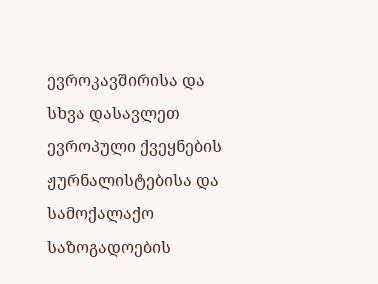ევროკავშირისა და სხვა დასავლეთ ევროპული ქვეყნების ჟურნალისტებისა და სამოქალაქო საზოგადოების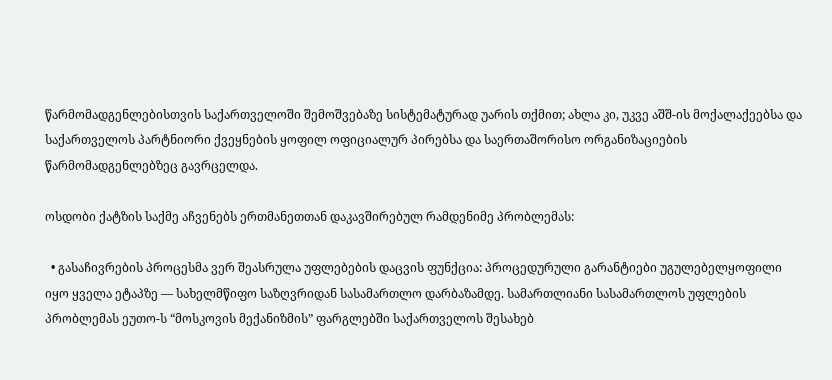წარმომადგენლებისთვის საქართველოში შემოშვებაზე სისტემატურად უარის თქმით; ახლა კი, უკვე აშშ-ის მოქალაქეებსა და საქართველოს პარტნიორი ქვეყნების ყოფილ ოფიციალურ პირებსა და საერთაშორისო ორგანიზაციების წარმომადგენლებზეც გავრცელდა.

ოსდობი ქატზის საქმე აჩვენებს ერთმანეთთან დაკავშირებულ რამდენიმე პრობლემას:

  • გასაჩივრების პროცესმა ვერ შეასრულა უფლებების დაცვის ფუნქცია: პროცედურული გარანტიები უგულებელყოფილი იყო ყველა ეტაპზე — სახელმწიფო საზღვრიდან სასამართლო დარბაზამდე. სამართლიანი სასამართლოს უფლების პრობლემას ეუთო-ს “მოსკოვის მექანიზმის” ფარგლებში საქართველოს შესახებ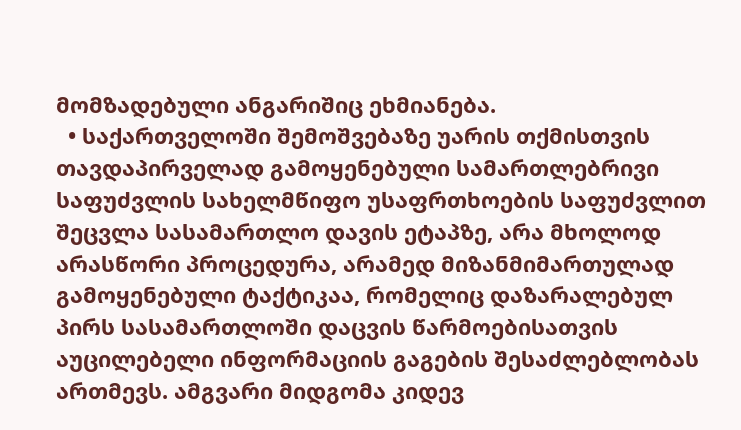მომზადებული ანგარიშიც ეხმიანება.
  • საქართველოში შემოშვებაზე უარის თქმისთვის თავდაპირველად გამოყენებული სამართლებრივი საფუძვლის სახელმწიფო უსაფრთხოების საფუძვლით შეცვლა სასამართლო დავის ეტაპზე, არა მხოლოდ არასწორი პროცედურა, არამედ მიზანმიმართულად გამოყენებული ტაქტიკაა, რომელიც დაზარალებულ პირს სასამართლოში დაცვის წარმოებისათვის აუცილებელი ინფორმაციის გაგების შესაძლებლობას ართმევს. ამგვარი მიდგომა კიდევ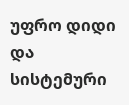უფრო დიდი და სისტემური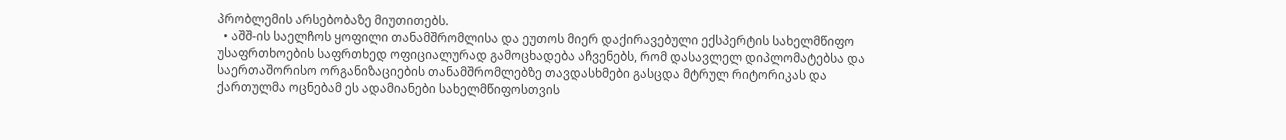პრობლემის არსებობაზე მიუთითებს.
  • აშშ-ის საელჩოს ყოფილი თანამშრომლისა და ეუთოს მიერ დაქირავებული ექსპერტის სახელმწიფო უსაფრთხოების საფრთხედ ოფიციალურად გამოცხადება აჩვენებს, რომ დასავლელ დიპლომატებსა და საერთაშორისო ორგანიზაციების თანამშრომლებზე თავდასხმები გასცდა მტრულ რიტორიკას და  ქართულმა ოცნებამ ეს ადამიანები სახელმწიფოსთვის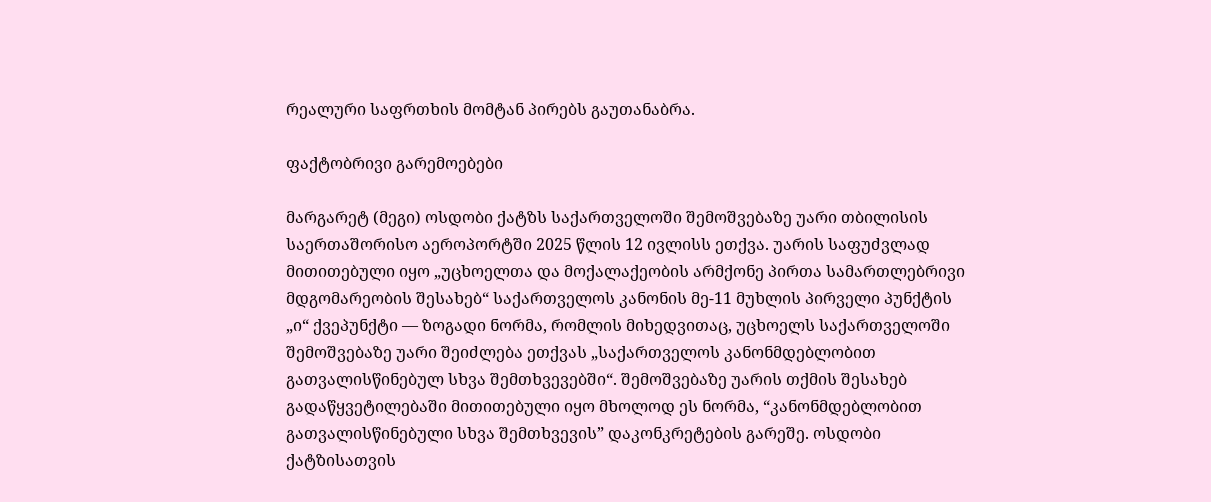რეალური საფრთხის მომტან პირებს გაუთანაბრა.

ფაქტობრივი გარემოებები

მარგარეტ (მეგი) ოსდობი ქატზს საქართველოში შემოშვებაზე უარი თბილისის საერთაშორისო აეროპორტში 2025 წლის 12 ივლისს ეთქვა. უარის საფუძვლად მითითებული იყო „უცხოელთა და მოქალაქეობის არმქონე პირთა სამართლებრივი მდგომარეობის შესახებ“ საქართველოს კანონის მე-11 მუხლის პირველი პუნქტის „ი“ ქვეპუნქტი — ზოგადი ნორმა, რომლის მიხედვითაც, უცხოელს საქართველოში შემოშვებაზე უარი შეიძლება ეთქვას „საქართველოს კანონმდებლობით გათვალისწინებულ სხვა შემთხვევებში“. შემოშვებაზე უარის თქმის შესახებ გადაწყვეტილებაში მითითებული იყო მხოლოდ ეს ნორმა, “კანონმდებლობით გათვალისწინებული სხვა შემთხვევის” დაკონკრეტების გარეშე. ოსდობი ქატზისათვის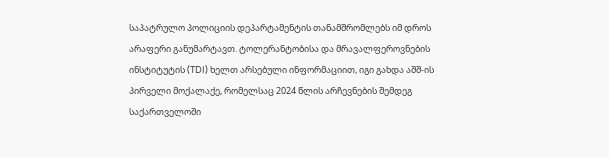საპატრულო პოლიციის დეპარტამენტის თანამშრომლებს იმ დროს არაფერი განუმარტავთ. ტოლერანტობისა და მრავალფეროვნების ინსტიტუტის (TDI) ხელთ არსებული ინფორმაციით, იგი გახდა აშშ-ის პირველი მოქალაქე, რომელსაც 2024 წლის არჩევნების შემდეგ საქართველოში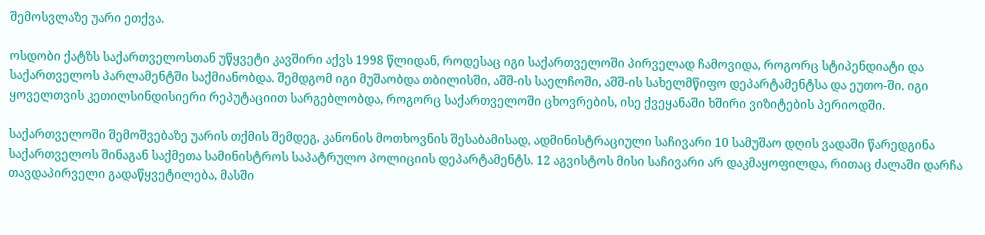შემოსვლაზე უარი ეთქვა.

ოსდობი ქატზს საქართველოსთან უწყვეტი კავშირი აქვს 1998 წლიდან, როდესაც იგი საქართველოში პირველად ჩამოვიდა, როგორც სტიპენდიატი და საქართველოს პარლამენტში საქმიანობდა. შემდგომ იგი მუშაობდა თბილისში, აშშ-ის საელჩოში, აშშ-ის სახელმწიფო დეპარტამენტსა და ეუთო-ში. იგი ყოველთვის კეთილსინდისიერი რეპუტაციით სარგებლობდა, როგორც საქართველოში ცხოვრების, ისე ქვეყანაში ხშირი ვიზიტების პერიოდში.

საქართველოში შემოშვებაზე უარის თქმის შემდეგ, კანონის მოთხოვნის შესაბამისად, ადმინისტრაციული საჩივარი 10 სამუშაო დღის ვადაში წარედგინა საქართველოს შინაგან საქმეთა სამინისტროს საპატრულო პოლიციის დეპარტამენტს. 12 აგვისტოს მისი საჩივარი არ დაკმაყოფილდა, რითაც ძალაში დარჩა თავდაპირველი გადაწყვეტილება, მასში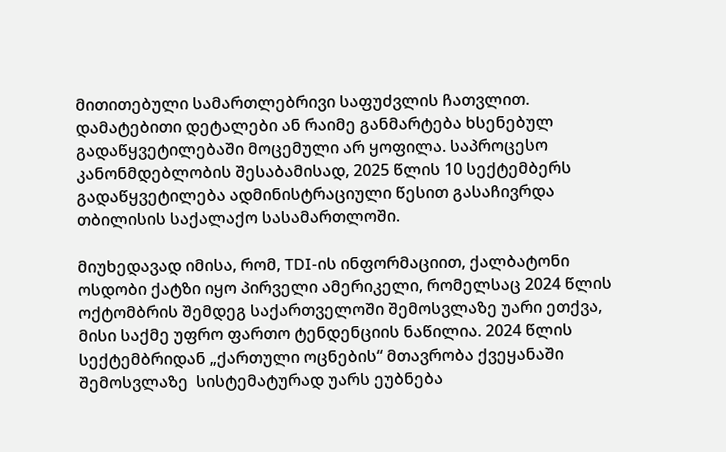მითითებული სამართლებრივი საფუძვლის ჩათვლით. დამატებითი დეტალები ან რაიმე განმარტება ხსენებულ გადაწყვეტილებაში მოცემული არ ყოფილა. საპროცესო კანონმდებლობის შესაბამისად, 2025 წლის 10 სექტემბერს გადაწყვეტილება ადმინისტრაციული წესით გასაჩივრდა თბილისის საქალაქო სასამართლოში.

მიუხედავად იმისა, რომ, TDI-ის ინფორმაციით, ქალბატონი ოსდობი ქატზი იყო პირველი ამერიკელი, რომელსაც 2024 წლის ოქტომბრის შემდეგ საქართველოში შემოსვლაზე უარი ეთქვა, მისი საქმე უფრო ფართო ტენდენციის ნაწილია. 2024 წლის სექტემბრიდან „ქართული ოცნების“ მთავრობა ქვეყანაში შემოსვლაზე  სისტემატურად უარს ეუბნება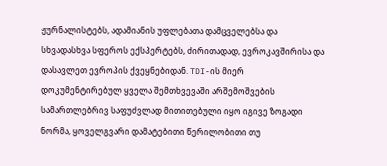ჟურნალისტებს, ადამიანის უფლებათა დამცველებსა და სხვადასხვა სფეროს ექსპერტებს, ძირითადად, ევროკავშირისა და დასავლეთ ევროპის ქვეყნებიდან. TDI-ის მიერ დოკუმენტირებულ ყველა შემთხვევაში არშემოშვების სამართლებრივ საფუძვლად მითითებული იყო იგივე ზოგადი ნორმა, ყოველგვარი დამატებითი წერილობითი თუ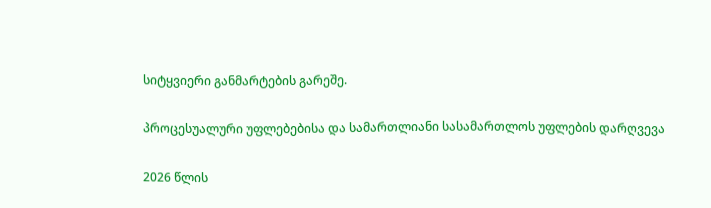სიტყვიერი განმარტების გარეშე.

პროცესუალური უფლებებისა და სამართლიანი სასამართლოს უფლების დარღვევა

2026 წლის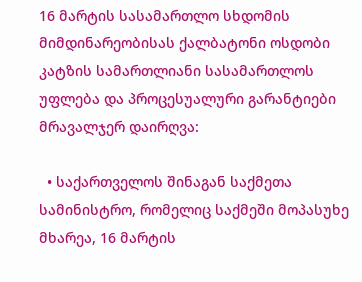16 მარტის სასამართლო სხდომის მიმდინარეობისას ქალბატონი ოსდობი კატზის სამართლიანი სასამართლოს უფლება და პროცესუალური გარანტიები მრავალჯერ დაირღვა:

  • საქართველოს შინაგან საქმეთა სამინისტრო, რომელიც საქმეში მოპასუხე მხარეა, 16 მარტის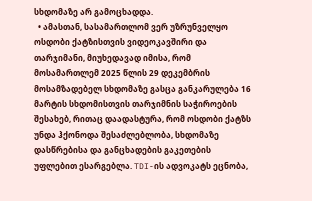სხდომაზე არ გამოცხადდა.
  • ამასთან, სასამართლომ ვერ უზრუნველყო ოსდობი ქატზისთვის ვიდეოკავშირი და თარჯიმანი, მიუხედავად იმისა, რომ მოსამართლემ 2025 წლის 29 დეკემბრის მოსამზადებელ სხდომაზე გასცა განკარულება 16 მარტის სხდომისთვის თარჯიმნის საჭიროების შესახებ, რითაც დაადასტურა, რომ ოსდობი ქატზს უნდა ჰქონოდა შესაძლებლობა, სხდომაზე დასწრებისა და განცხადების გაკეთების უფლებით ესარგებლა. TDI-ის ადვოკატს ეცნობა,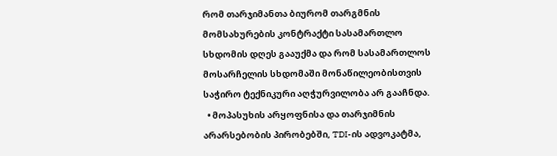რომ თარჯიმანთა ბიურომ თარგმნის მომსახურების კონტრაქტი სასამართლო სხდომის დღეს გააუქმა და რომ სასამართლოს მოსარჩელის სხდომაში მონაწილეობისთვის საჭირო ტექნიკური აღჭურვილობა არ გააჩნდა.
  • მოპასუხის არყოფნისა და თარჯიმნის არარსებობის პირობებში, TDI-ის ადვოკატმა,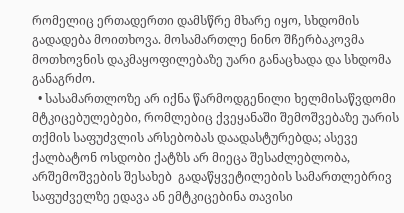რომელიც ერთადერთი დამსწრე მხარე იყო, სხდომის გადადება მოითხოვა. მოსამართლე ნინო შჩერბაკოვმა მოთხოვნის დაკმაყოფილებაზე უარი განაცხადა და სხდომა განაგრძო.
  • სასამართლოზე არ იქნა წარმოდგენილი ხელმისაწვდომი მტკიცებულებები, რომლებიც ქვეყანაში შემოშვებაზე უარის თქმის საფუძვლის არსებობას დაადასტურებდა; ასევე ქალბატონ ოსდობი ქატზს არ მიეცა შესაძლებლობა, არშემოშვების შესახებ  გადაწყვეტილების სამართლებრივ საფუძველზე ედავა ან ემტკიცებინა თავისი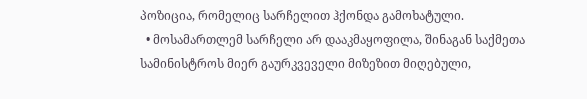პოზიცია, რომელიც სარჩელით ჰქონდა გამოხატული.
  • მოსამართლემ სარჩელი არ დააკმაყოფილა, შინაგან საქმეთა სამინისტროს მიერ გაურკვეველი მიზეზით მიღებული,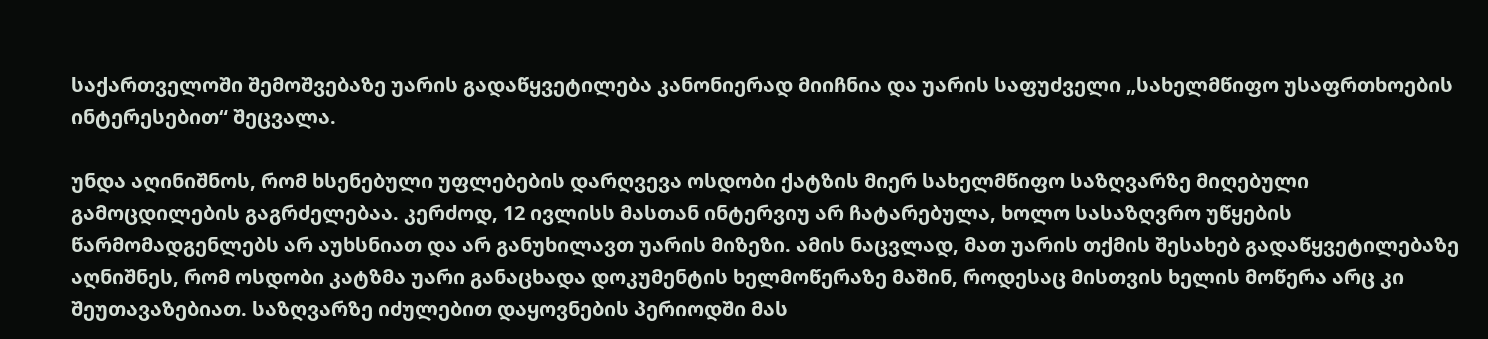საქართველოში შემოშვებაზე უარის გადაწყვეტილება კანონიერად მიიჩნია და უარის საფუძველი „სახელმწიფო უსაფრთხოების ინტერესებით“ შეცვალა.

უნდა აღინიშნოს, რომ ხსენებული უფლებების დარღვევა ოსდობი ქატზის მიერ სახელმწიფო საზღვარზე მიღებული გამოცდილების გაგრძელებაა. კერძოდ, 12 ივლისს მასთან ინტერვიუ არ ჩატარებულა, ხოლო სასაზღვრო უწყების წარმომადგენლებს არ აუხსნიათ და არ განუხილავთ უარის მიზეზი. ამის ნაცვლად, მათ უარის თქმის შესახებ გადაწყვეტილებაზე აღნიშნეს, რომ ოსდობი კატზმა უარი განაცხადა დოკუმენტის ხელმოწერაზე მაშინ, როდესაც მისთვის ხელის მოწერა არც კი შეუთავაზებიათ. საზღვარზე იძულებით დაყოვნების პერიოდში მას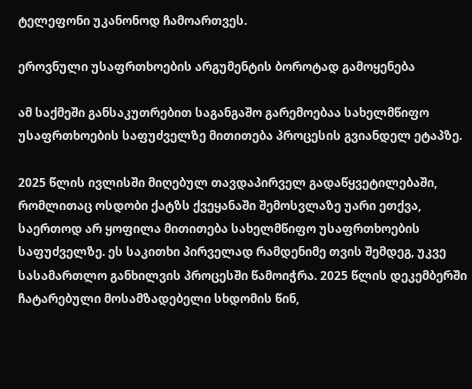ტელეფონი უკანონოდ ჩამოართვეს.

ეროვნული უსაფრთხოების არგუმენტის ბოროტად გამოყენება

ამ საქმეში განსაკუთრებით საგანგაშო გარემოებაა სახელმწიფო უსაფრთხოების საფუძველზე მითითება პროცესის გვიანდელ ეტაპზე.

2025 წლის ივლისში მიღებულ თავდაპირველ გადაწყვეტილებაში, რომლითაც ოსდობი ქატზს ქვეყანაში შემოსვლაზე უარი ეთქვა, საერთოდ არ ყოფილა მითითება სახელმწიფო უსაფრთხოების საფუძველზე. ეს საკითხი პირველად რამდენიმე თვის შემდეგ, უკვე სასამართლო განხილვის პროცესში წამოიჭრა. 2025 წლის დეკემბერში ჩატარებული მოსამზადებელი სხდომის წინ,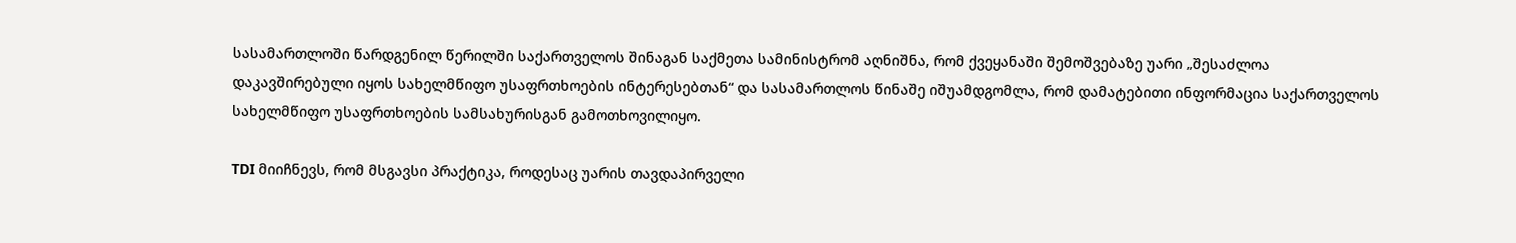სასამართლოში წარდგენილ წერილში საქართველოს შინაგან საქმეთა სამინისტრომ აღნიშნა, რომ ქვეყანაში შემოშვებაზე უარი „შესაძლოა დაკავშირებული იყოს სახელმწიფო უსაფრთხოების ინტერესებთან“ და სასამართლოს წინაშე იშუამდგომლა, რომ დამატებითი ინფორმაცია საქართველოს სახელმწიფო უსაფრთხოების სამსახურისგან გამოთხოვილიყო.

TDI მიიჩნევს, რომ მსგავსი პრაქტიკა, როდესაც უარის თავდაპირველი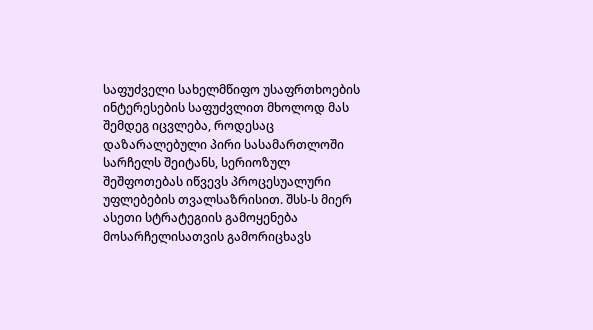საფუძველი სახელმწიფო უსაფრთხოების ინტერესების საფუძვლით მხოლოდ მას შემდეგ იცვლება, როდესაც დაზარალებული პირი სასამართლოში სარჩელს შეიტანს, სერიოზულ შეშფოთებას იწვევს პროცესუალური უფლებების თვალსაზრისით. შსს-ს მიერ ასეთი სტრატეგიის გამოყენება მოსარჩელისათვის გამორიცხავს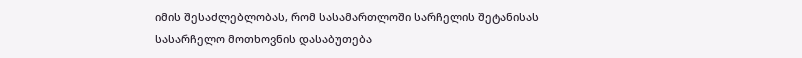იმის შესაძლებლობას, რომ სასამართლოში სარჩელის შეტანისას სასარჩელო მოთხოვნის დასაბუთება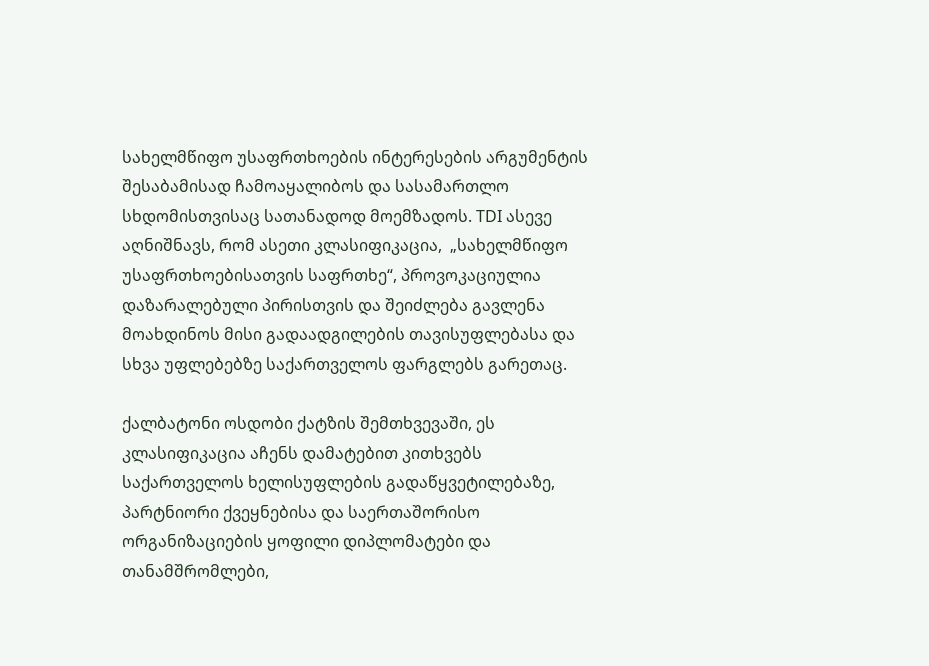სახელმწიფო უსაფრთხოების ინტერესების არგუმენტის შესაბამისად ჩამოაყალიბოს და სასამართლო სხდომისთვისაც სათანადოდ მოემზადოს. TDI ასევე აღნიშნავს, რომ ასეთი კლასიფიკაცია,  „სახელმწიფო უსაფრთხოებისათვის საფრთხე“, პროვოკაციულია დაზარალებული პირისთვის და შეიძლება გავლენა მოახდინოს მისი გადაადგილების თავისუფლებასა და სხვა უფლებებზე საქართველოს ფარგლებს გარეთაც.

ქალბატონი ოსდობი ქატზის შემთხვევაში, ეს კლასიფიკაცია აჩენს დამატებით კითხვებს საქართველოს ხელისუფლების გადაწყვეტილებაზე, პარტნიორი ქვეყნებისა და საერთაშორისო ორგანიზაციების ყოფილი დიპლომატები და თანამშრომლები,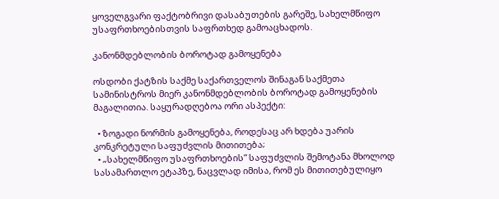ყოველგვარი ფაქტობრივი დასაბუთების გარეშე, სახელმწიფო უსაფრთხოებისთვის საფრთხედ გამოაცხადოს.

კანონმდებლობის ბოროტად გამოყენება

ოსდობი ქატზის საქმე საქართველოს შინაგან საქმეთა სამინისტროს მიერ კანონმდებლობის ბოროტად გამოყენების მაგალითია. საყურადღებოა ორი ასპექტი:

  • ზოგადი ნორმის გამოყენება, როდესაც არ ხდება უარის კონკრეტული საფუძვლის მითითება;
  • „სახელმწიფო უსაფრთხოების“ საფუძვლის შემოტანა მხოლოდ სასამართლო ეტაპზე, ნაცვლად იმისა, რომ ეს მითითებულიყო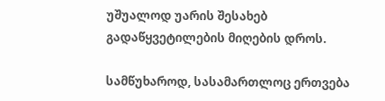უშუალოდ უარის შესახებ გადაწყვეტილების მიღების დროს.

სამწუხაროდ, სასამართლოც ერთვება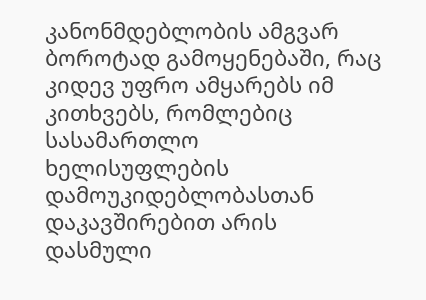კანონმდებლობის ამგვარ ბოროტად გამოყენებაში, რაც კიდევ უფრო ამყარებს იმ კითხვებს, რომლებიც სასამართლო ხელისუფლების დამოუკიდებლობასთან დაკავშირებით არის დასმული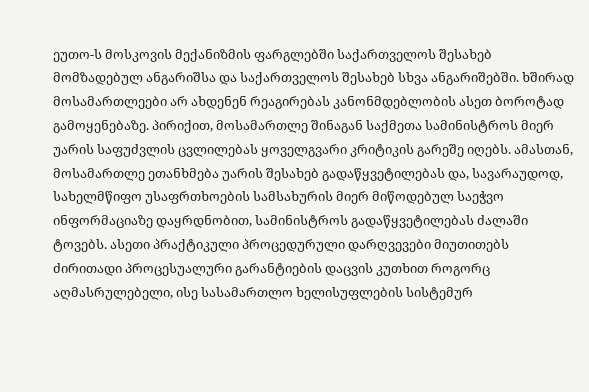ეუთო-ს მოსკოვის მექანიზმის ფარგლებში საქართველოს შესახებ მომზადებულ ანგარიშსა და საქართველოს შესახებ სხვა ანგარიშებში. ხშირად მოსამართლეები არ ახდენენ რეაგირებას კანონმდებლობის ასეთ ბოროტად გამოყენებაზე. პირიქით, მოსამართლე შინაგან საქმეთა სამინისტროს მიერ უარის საფუძვლის ცვლილებას ყოველგვარი კრიტიკის გარეშე იღებს. ამასთან, მოსამართლე ეთანხმება უარის შესახებ გადაწყვეტილებას და, სავარაუდოდ, სახელმწიფო უსაფრთხოების სამსახურის მიერ მიწოდებულ საეჭვო ინფორმაციაზე დაყრდნობით, სამინისტროს გადაწყვეტილებას ძალაში ტოვებს. ასეთი პრაქტიკული პროცედურული დარღვევები მიუთითებს ძირითადი პროცესუალური გარანტიების დაცვის კუთხით როგორც აღმასრულებელი, ისე სასამართლო ხელისუფლების სისტემურ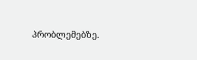პრობლემებზე.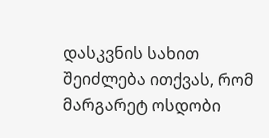დასკვნის სახით შეიძლება ითქვას, რომ მარგარეტ ოსდობი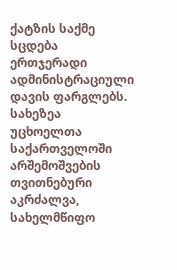ქატზის საქმე სცდება ერთჯერადი ადმინისტრაციული დავის ფარგლებს. სახეზეა უცხოელთა საქართველოში არშემოშვების თვითნებური აკრძალვა, სახელმწიფო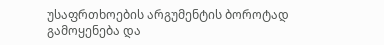უსაფრთხოების არგუმენტის ბოროტად გამოყენება და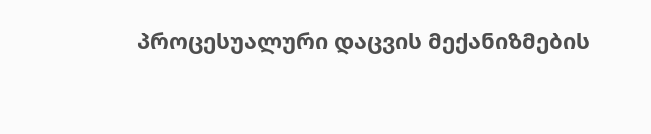პროცესუალური დაცვის მექანიზმების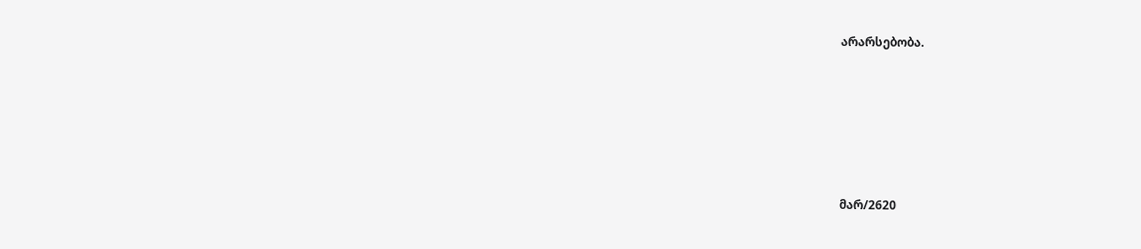არარსებობა.






მარ/2620